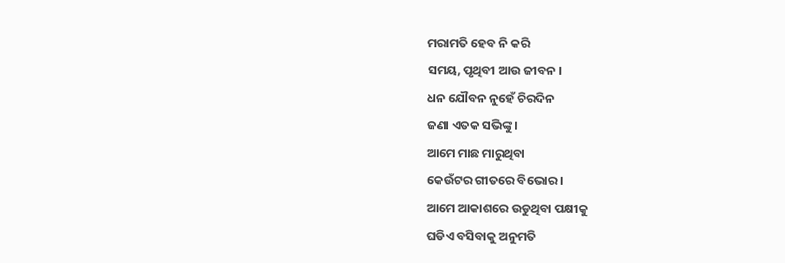ମରାମତି ହେବ ନି କରି
ସମୟ, ପୃଥିବୀ ଆଉ ଜୀବନ ।
ଧନ ଯୌବନ ନୁହେଁ ଚିରଦିନ
ଜଣା ଏତକ ସଭିଙ୍କୁ ।
ଆମେ ମାଛ ମାରୁଥିବା
କେଉଁଟର ଗୀତରେ ବିଭୋର ।
ଆମେ ଆକାଶରେ ଉଡୁଥିବା ପକ୍ଷୀକୁ
ଘଡିଏ ବସିବାକୁ ଅନୁମତି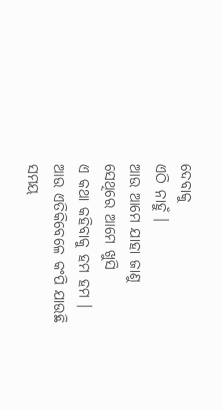ଦେବାକୁ
ଏଠି ନାହୁଁ ।
ଆଉ ଆମେ ଯାହା ଜାଣୁ
ସେଥିରେ ଆମେ ଖୁସି
ଏ କଥା କହିବାକୁ ହମ ହମ ।
ଆଉ ଏତିକିବେଳେ କଂପି ଯାଉଛି
ସମୟ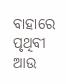ବାହାରେ ପୃଥିବୀ ଆଉ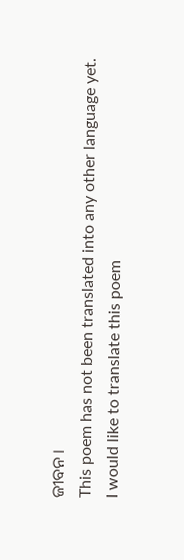ଜୀବନ ।
This poem has not been translated into any other language yet.
I would like to translate this poem